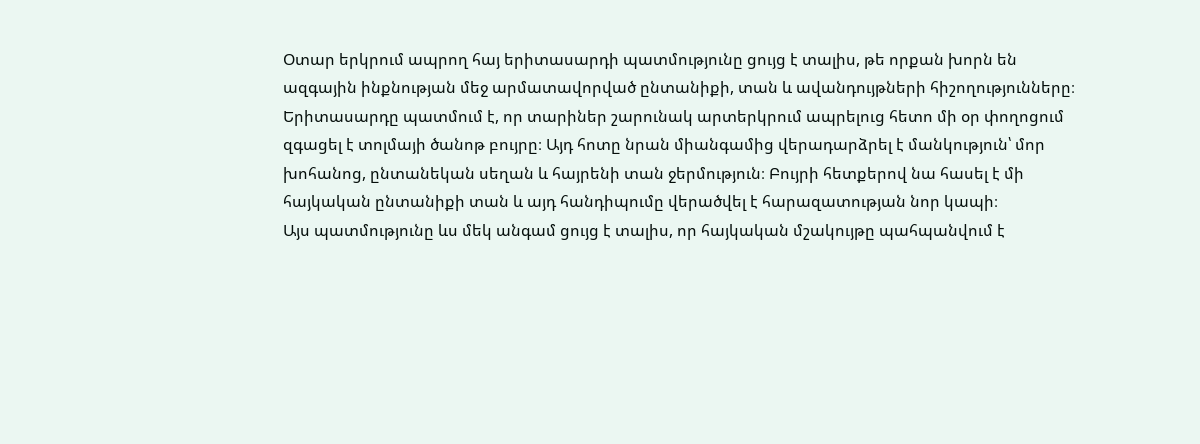Օտար երկրում ապրող հայ երիտասարդի պատմությունը ցույց է տալիս, թե որքան խորն են ազգային ինքնության մեջ արմատավորված ընտանիքի, տան և ավանդույթների հիշողությունները։
Երիտասարդը պատմում է, որ տարիներ շարունակ արտերկրում ապրելուց հետո մի օր փողոցում զգացել է տոլմայի ծանոթ բույրը։ Այդ հոտը նրան միանգամից վերադարձրել է մանկություն՝ մոր խոհանոց, ընտանեկան սեղան և հայրենի տան ջերմություն։ Բույրի հետքերով նա հասել է մի հայկական ընտանիքի տան և այդ հանդիպումը վերածվել է հարազատության նոր կապի։
Այս պատմությունը ևս մեկ անգամ ցույց է տալիս, որ հայկական մշակույթը պահպանվում է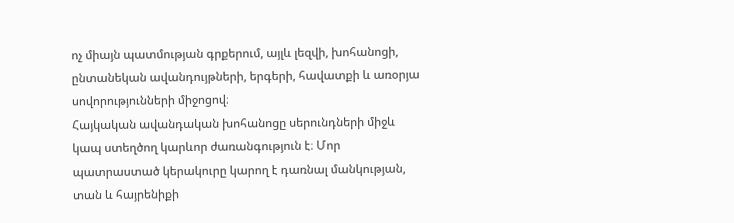ոչ միայն պատմության գրքերում, այլև լեզվի, խոհանոցի, ընտանեկան ավանդույթների, երգերի, հավատքի և առօրյա սովորությունների միջոցով։
Հայկական ավանդական խոհանոցը սերունդների միջև կապ ստեղծող կարևոր ժառանգություն է։ Մոր պատրաստած կերակուրը կարող է դառնալ մանկության, տան և հայրենիքի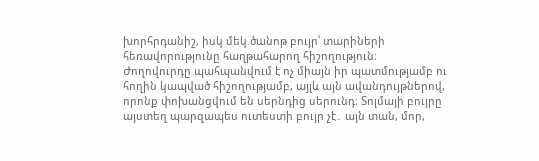խորհրդանիշ, իսկ մեկ ծանոթ բույր՝ տարիների հեռավորությունը հաղթահարող հիշողություն։
Ժողովուրդը պահպանվում է ոչ միայն իր պատմությամբ ու հողին կապված հիշողությամբ, այլև այն ավանդույթներով, որոնք փոխանցվում են սերնդից սերունդ։ Տոլմայի բույրը այստեղ պարզապես ուտեստի բույր չէ․ այն տան, մոր,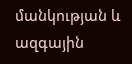մանկության և ազգային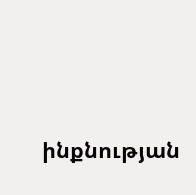ինքնության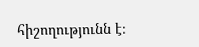հիշողությունն է։